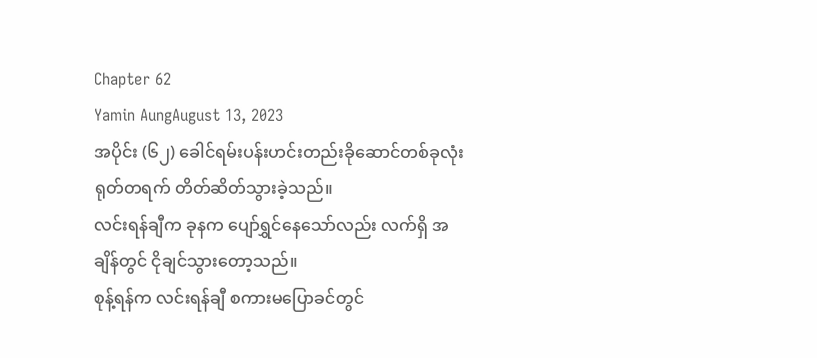Chapter 62
Yamin AungAugust 13, 2023
အပိုင်း (၆၂) ခေါင်ရမ်းပန်းဟင်းတည်းခိုဆောင်တစ်ခုလုံး ရုတ်တရက် တိတ်ဆိတ်သွားခဲ့သည်။
လင်းရန်ချီက ခုနက ပျော်ရွှင်နေသော်လည်း လက်ရှိ အချိန်တွင် ငိုချင်သွားတော့သည်။
စုန့်ရန်က လင်းရန်ချီ စကားမပြောခင်တွင်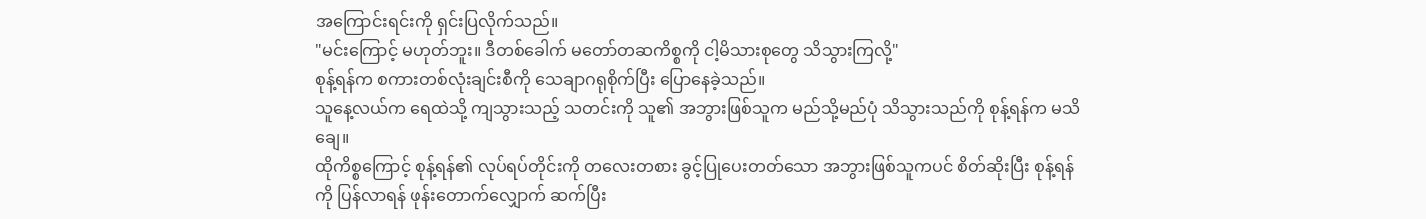အကြောင်းရင်းကို ရှင်းပြလိုက်သည်။
"မင်းကြောင့် မဟုတ်ဘူး။ ဒီတစ်ခေါက် မတော်တဆကိစ္စကို ငါ့မိသားစုတွေ သိသွားကြလို့"
စုန့်ရန်က စကားတစ်လုံးချင်းစီကို သေချာဂရုစိုက်ပြီး ပြောနေခဲ့သည်။
သူနေ့လယ်က ရေထဲသို့ ကျသွားသည့် သတင်းကို သူ၏ အဘွားဖြစ်သူက မည်သို့မည်ပုံ သိသွားသည်ကို စုန့်ရန်က မသိချေ။
ထိုကိစ္စကြောင့် စုန့်ရန်၏ လုပ်ရပ်တိုင်းကို တလေးတစား ခွင့်ပြုပေးတတ်သော အဘွားဖြစ်သူကပင် စိတ်ဆိုးပြီး စုန့်ရန်ကို ပြန်လာရန် ဖုန်းတောက်လျှောက် ဆက်ပြီး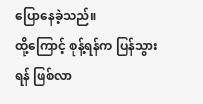ပြောနေခဲ့သည်။
ထို့ကြောင့် စုန့်ရန်က ပြန်သွားရန် ဖြစ်လာ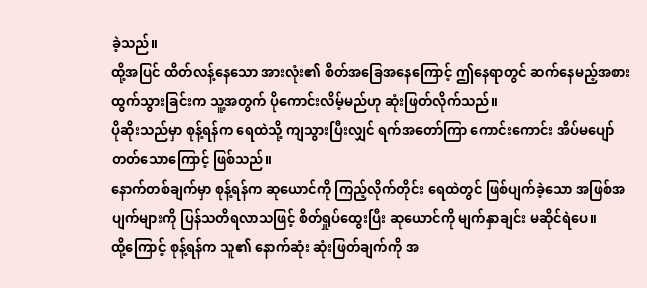ခဲ့သည်။
ထို့အပြင် ထိတ်လန့်နေသော အားလုံး၏ စိတ်အခြေအနေကြောင့် ဤနေရာတွင် ဆက်နေမည့်အစား ထွက်သွားခြင်းက သူ့အတွက် ပိုကောင်းလိမ့်မည်ဟု ဆုံးဖြတ်လိုက်သည်။
ပိုဆိုးသည်မှာ စုန့်ရန်က ရေထဲသို့ ကျသွားပြီးလျှင် ရက်အတော်ကြာ ကောင်းကောင်း အိပ်မပျော်တတ်သောကြောင့် ဖြစ်သည်။
နောက်တစ်ချက်မှာ စုန့်ရန်က ဆုယောင်ကို ကြည့်လိုက်တိုင်း ရေထဲတွင် ဖြစ်ပျက်ခဲ့သော အဖြစ်အပျက်များကို ပြန်သတိရလာသဖြင့် စိတ်ရှုပ်ထွေးပြီး ဆုယောင်ကို မျက်နှာချင်း မဆိုင်ရဲပေ။
ထို့ကြောင့် စုန့်ရန်က သူ၏ နောက်ဆုံး ဆုံးဖြတ်ချက်ကို အ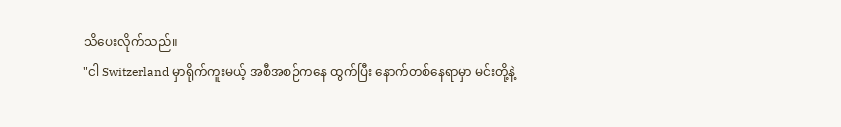သိပေးလိုက်သည်။
"ငါ Switzerland မှာရိုက်ကူးမယ့် အစီအစဉ်ကနေ ထွက်ပြီး နောက်တစ်နေရာမှာ မင်းတို့နဲ့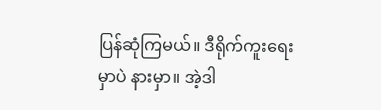ပြန်ဆုံကြမယ်။ ဒီရိုက်ကူးရေးမှာပဲ နားမှာ။ အဲ့ဒါ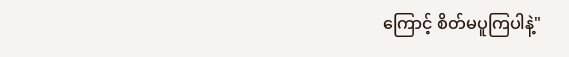ကြောင့် စိတ်မပူကြပါနဲ့"